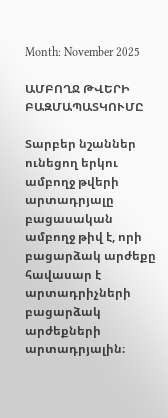Month: November 2025

ԱՄԲՈՂՋ ԹՎԵՐԻ ԲԱԶՄԱՊԱՏԿՈՒՄԸ

Տարբեր նշաններ ունեցող երկու ամբողջ թվերի արտադրյալը բացասական ամբողջ թիվ է, որի բացարձակ արժեքը հավասար է արտադրիչների բացարձակ արժեքների արտադրյալին։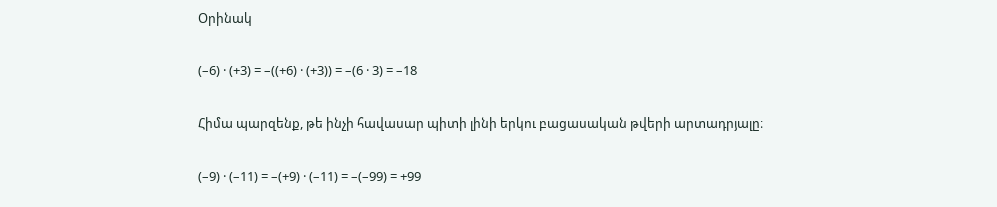Օրինակ

(–6) · (+3) = –((+6) · (+3)) = –(6 · 3) = –18

Հիմա պարզենք, թե ինչի հավասար պիտի լինի երկու բացասական թվերի արտադրյալը։

(–9) · (–11) = –(+9) · (–11) = –(–99) = +99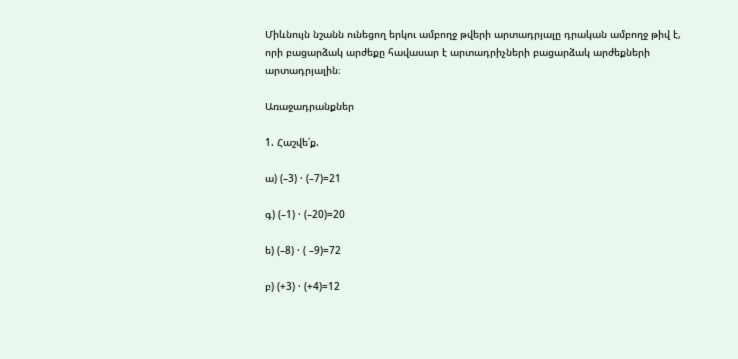Միևնույն նշանն ունեցող երկու ամբողջ թվերի արտադրյալը դրական ամբողջ թիվ է, որի բացարձակ արժեքը հավասար է արտադրիչների բացարձակ արժեքների արտադրյալին։

Առաջադրանքներ

1. Հաշվե՛ք.

ա) (–3) · (–7)=21

գ) (–1) · (–20)=20

ե) (–8) · ( –9)=72

բ) (+3) · (+4)=12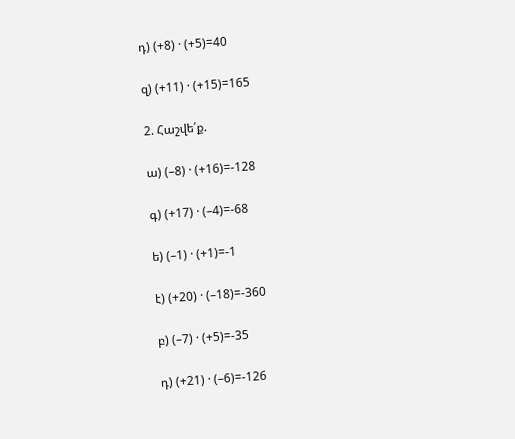դ) (+8) · (+5)=40

զ) (+11) · (+15)=165

2. Հաշվե՛ք.

ա) (–8) · (+16)=-128

գ) (+17) · (–4)=-68

ե) (–1) · (+1)=-1

է) (+20) · (–18)=-360

բ) (–7) · (+5)=-35

դ) (+21) · (–6)=-126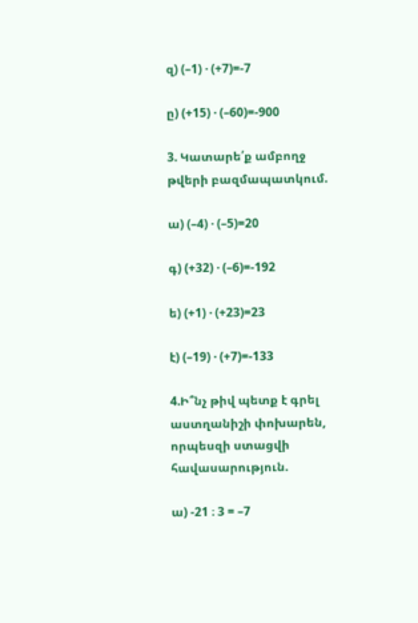զ) (–1) · (+7)=-7

ը) (+15) · (–60)=-900

3. Կատարե՛ք ամբողջ թվերի բազմապատկում.

ա) (–4) · (–5)=20

գ) (+32) · (–6)=-192

ե) (+1) · (+23)=23

է) (–19) · (+7)=-133

4.Ի՞նչ թիվ պետք է գրել աստղանիշի փոխարեն, որպեսզի ստացվի հավասարություն.

ա) -21 ։ 3 = –7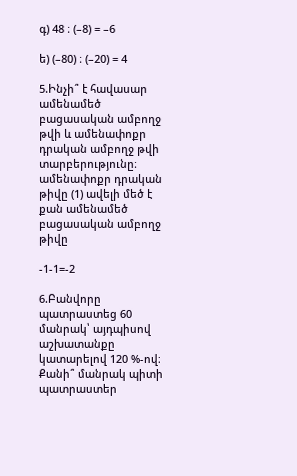գ) 48 ։ (–8) = –6

ե) (–80) ։ (–20) = 4

5.Ինչի՞ է հավասար ամենամեծ բացասական ամբողջ թվի և ամենափոքր դրական ամբողջ թվի տարբերությունը։ ամենափոքր դրական թիվը (1) ավելի մեծ է քան ամենամեծ բացասական ամբողջ թիվը

-1-1=-2

6.Բանվորը պատրաստեց 60 մանրակ՝ այդպիսով աշխատանքը կատարելով 120 %-ով։ Քանի՞ մանրակ պիտի պատրաստեր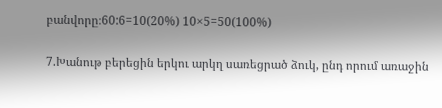բանվորը։60:6=10(20%) 10×5=50(100%)

7.Խանութ բերեցին երկու արկղ սառեցրած ձուկ, ընդ որում առաջին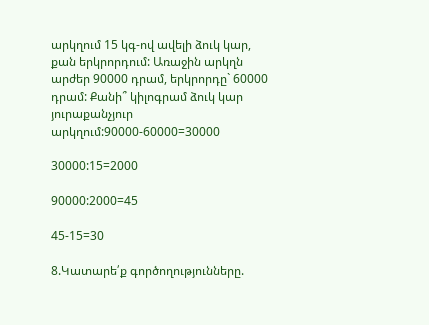արկղում 15 կգ-ով ավելի ձուկ կար, քան երկրորդում: Առաջին արկղն արժեր 90000 դրամ, երկրորդը` 60000 դրամ: Քանի՞ կիլոգրամ ձուկ կար յուրաքանչյուր արկղում:90000-60000=30000

30000:15=2000

90000:2000=45

45-15=30

8.Կատարե՛ք գործողությունները.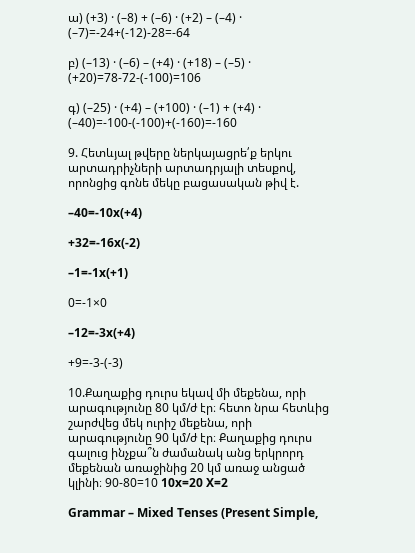ա) (+3) · (–8) + (–6) · (+2) – (–4) · (–7)=-24+(-12)-28=-64

բ) (–13) · (–6) – (+4) · (+18) – (–5) · (+20)=78-72-(-100)=106

գ) (–25) · (+4) – (+100) · (–1) + (+4) · (–40)=-100-(-100)+(-160)=-160

9. Հետևյալ թվերը ներկայացրե՛ք երկու արտադրիչների արտադրյալի տեսքով, որոնցից գոնե մեկը բացասական թիվ է.

–40=-10x(+4)

+32=-16x(-2)

–1=-1x(+1)

0=-1×0

–12=-3x(+4)

+9=-3-(-3)

10.Քաղաքից դուրս եկավ մի մեքենա, որի արագությունը 80 կմ/ժ էր։ հետո նրա հետևից շարժվեց մեկ ուրիշ մեքենա, որի արագությունը 90 կմ/ժ էր։ Քաղաքից դուրս գալուց ինչքա՞ն ժամանակ անց երկրորդ մեքենան առաջինից 20 կմ առաջ անցած կլինի։ 90-80=10 10x=20 X=2

Grammar – Mixed Tenses (Present Simple,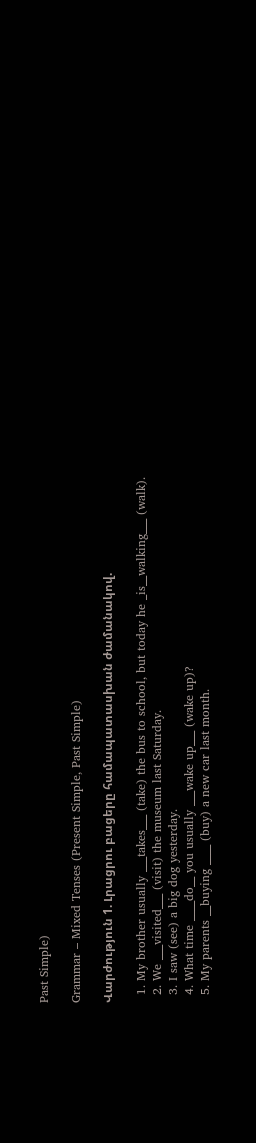Past Simple)

Grammar – Mixed Tenses (Present Simple, Past Simple)

Վարժություն 1. Լրացրու բացերը համապատասխան ժամանակով.

  1. My brother usually ___takes___ (take) the bus to school, but today he _is__walking___ (walk).
  2. We ___visited___ (visit) the museum last Saturday.
  3. I saw (see) a big dog yesterday.
  4. What time ____do__ you usually ___wake up___ (wake up)?
  5. My parents __buying ____ (buy) a new car last month.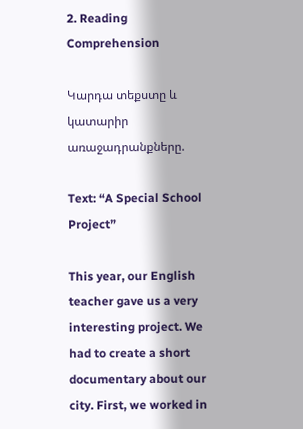2. Reading Comprehension

Կարդա տեքստը և կատարիր առաջադրանքները.

Text: “A Special School Project”

This year, our English teacher gave us a very interesting project. We had to create a short documentary about our city. First, we worked in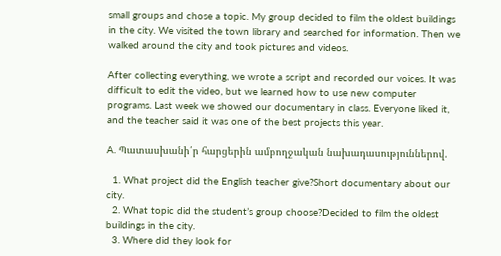small groups and chose a topic. My group decided to film the oldest buildings in the city. We visited the town library and searched for information. Then we walked around the city and took pictures and videos.

After collecting everything, we wrote a script and recorded our voices. It was difficult to edit the video, but we learned how to use new computer programs. Last week we showed our documentary in class. Everyone liked it, and the teacher said it was one of the best projects this year.

A. Պատասխանի՛ր հարցերին ամբողջական նախադասություններով.

  1. What project did the English teacher give?Short documentary about our city.
  2. What topic did the student’s group choose?Decided to film the oldest buildings in the city.
  3. Where did they look for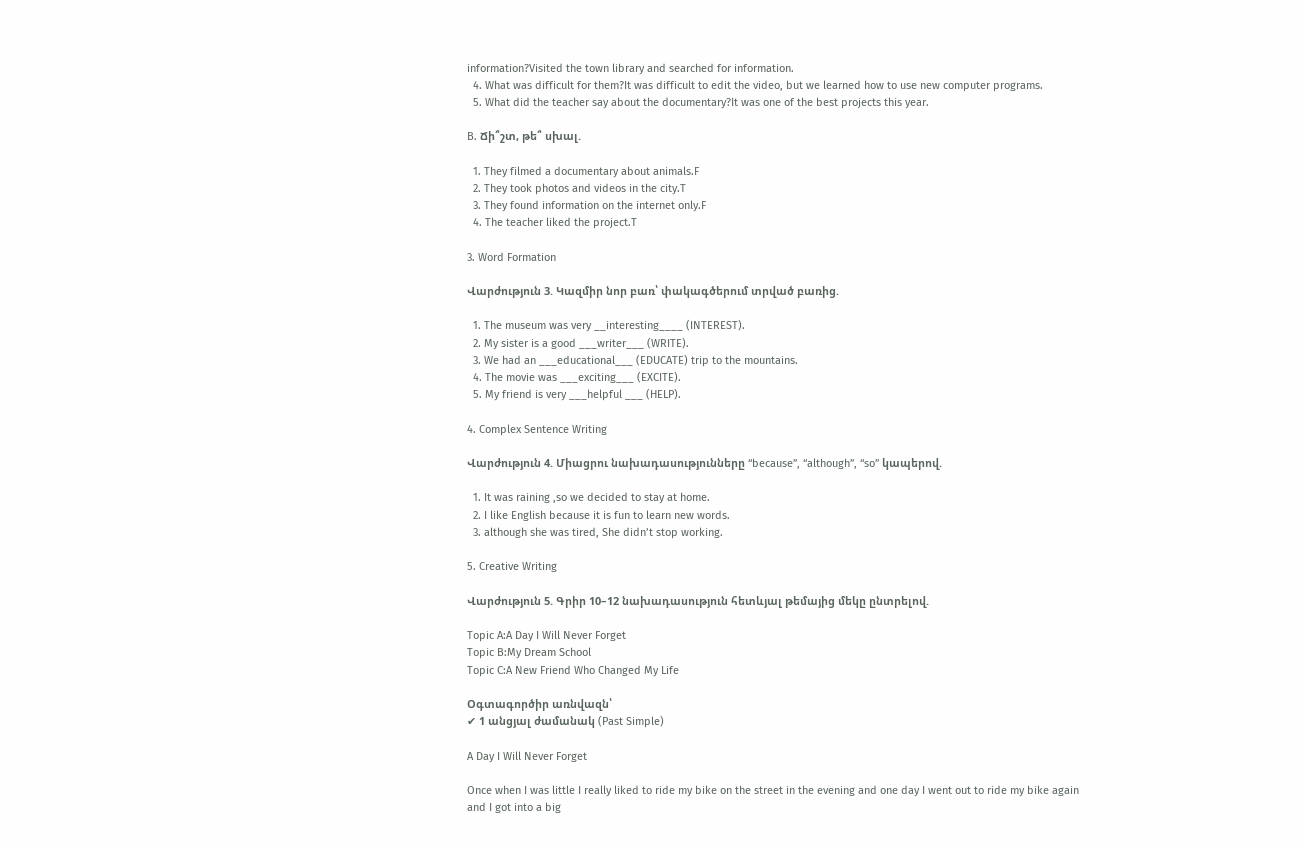information?Visited the town library and searched for information.
  4. What was difficult for them?It was difficult to edit the video, but we learned how to use new computer programs.
  5. What did the teacher say about the documentary?It was one of the best projects this year.

B. Ճի՞շտ, թե՞ սխալ.

  1. They filmed a documentary about animals.F
  2. They took photos and videos in the city.T
  3. They found information on the internet only.F
  4. The teacher liked the project.T

3. Word Formation

Վարժություն 3. Կազմիր նոր բառ՝ փակագծերում տրված բառից.

  1. The museum was very __interesting____ (INTEREST).
  2. My sister is a good ___writer___ (WRITE).
  3. We had an ___educational___ (EDUCATE) trip to the mountains.
  4. The movie was ___exciting___ (EXCITE).
  5. My friend is very ___helpful ___ (HELP).

4. Complex Sentence Writing

Վարժություն 4. Միացրու նախադասությունները “because”, “although”, “so” կապերով.

  1. It was raining ,so we decided to stay at home.
  2. I like English because it is fun to learn new words.
  3. although she was tired, She didn’t stop working.

5. Creative Writing

Վարժություն 5. Գրիր 10–12 նախադասություն հետևյալ թեմայից մեկը ընտրելով.

Topic A:A Day I Will Never Forget
Topic B:My Dream School
Topic C:A New Friend Who Changed My Life

Օգտագործիր առնվազն՝
✔ 1 անցյալ ժամանակ (Past Simple)

A Day I Will Never Forget

Once when I was little I really liked to ride my bike on the street in the evening and one day I went out to ride my bike again and I got into a big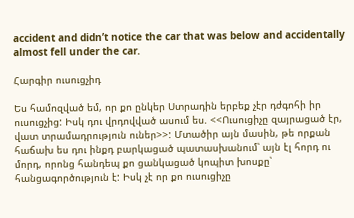accident and didn’t notice the car that was below and accidentally almost fell under the car.

Հարգիր ուսուցչիդ

Ես համոզված եմ, որ քո ընկեր Ստրադին երբեք չէր դժգոհի իր ուսուցչից: Իսկ դու վրդովված ասում ես. <<Ուսուցիչը զայրացած էր, վատ տրամադրություն ուներ>>: Մտածիր այն մասին, թե որքան հաճախ ես դու ինքդ բարկացած պատասխանում՝ այն էլ հորդ ու մորդ, որոնց հանդեպ քո ցանկացած կոպիտ խոսքը՝ հանցագործություն է: Իսկ չէ որ քո ուսուցիչը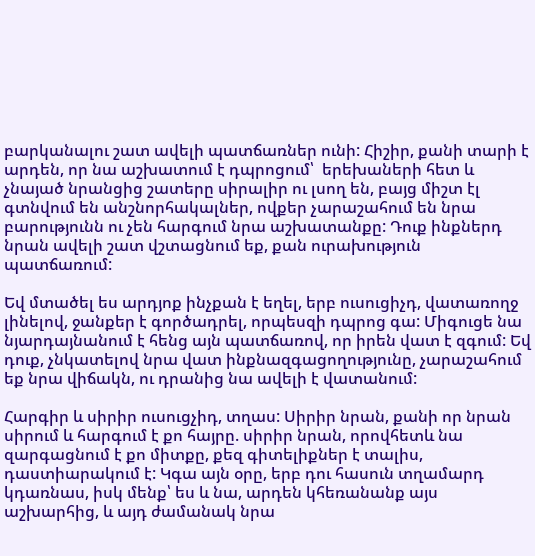բարկանալու շատ ավելի պատճառներ ունի: Հիշիր, քանի տարի է արդեն, որ նա աշխատում է դպրոցում՝  երեխաների հետ և չնայած նրանցից շատերը սիրալիր ու լսող են, բայց միշտ էլ գտնվում են անշնորհակալներ, ովքեր չարաշահում են նրա բարությունն ու չեն հարգում նրա աշխատանքը: Դուք ինքներդ նրան ավելի շատ վշտացնում եք, քան ուրախություն պատճառում:

Եվ մտածել ես արդյոք ինչքան է եղել, երբ ուսուցիչդ, վատառողջ լինելով, ջանքեր է գործադրել, որպեսզի դպրոց գա: Միգուցե նա նյարդայնանում է հենց այն պատճառով, որ իրեն վատ է զգում: Եվ դուք, չնկատելով նրա վատ ինքնազգացողությունը, չարաշահում եք նրա վիճակն, ու դրանից նա ավելի է վատանում:

Հարգիր և սիրիր ուսուցչիդ, տղաս: Սիրիր նրան, քանի որ նրան սիրում և հարգում է քո հայրը. սիրիր նրան, որովհետև նա զարգացնում է քո միտքը, քեզ գիտելիքներ է տալիս, դաստիարակում է: Կգա այն օրը, երբ դու հասուն տղամարդ կդառնաս, իսկ մենք՝ ես և նա, արդեն կհեռանանք այս աշխարհից, և այդ ժամանակ նրա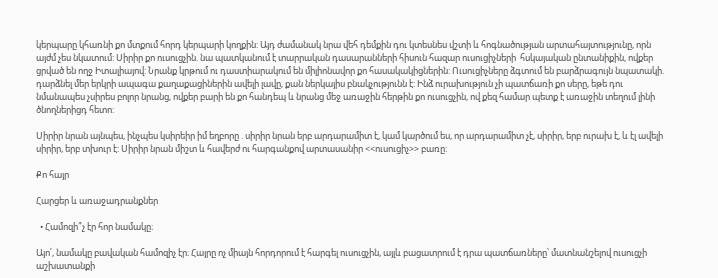կերպարը կհառնի քո մտքում հորդ կերպարի կողքին: Այդ ժամանակ նրա վեհ դեմքին դու կտեսնես վշտի և հոգնածության արտահայտությունը, որն այժմ չես նկատում: Սիրիր քո ուսուցչին. նա պատկանում է տարրական դասարանների հիսուն հազար ուսուցիչների  հսկայական ընտանիքին, ովքեր ցրված են ողջ Իտալիայով: Նրանք կրթում ու դաստիարակում են միլիոնավոր քո հասակակիցներին: Ուսուցիչները ձգտում են բարձրագույն նպատակի. դարձնել մեր երկրի ապագա քաղաքացիներին ավելի լավը, քան ներկայիս բնակչությունն է: Ինձ ուրախություն չի պատճառի քո սերը, եթե դու նմանապես չսիրես բոլոր նրանց, ովքեր բարի են քո հանդեպ և նրանց մեջ առաջին հերթին քո ուսուցչին, ով քեզ համար պետք է առաջին տեղում լինի ծնողներիցդ հետո:

Սիրիր նրան այնպես, ինչպես կսիրեիր իմ եղբորը . սիրիր նրան երբ արդարամիտ է, կամ կարծում ես, որ արդարամիտ չէ, սիրիր, երբ ուրախ է, և էլ ավելի սիրիր, երբ տխուր է: Սիրիր նրան միշտ և հավերժ ու հարգանքով արտասանիր <<ուսուցիչ>> բառը:

Քո հայր

Հարցեր և առաջադրանքներ

  • Համոզի՞չ էր հոր նամակը։

Այո՛, նամակը բավական համոզիչ էր։ Հայրը ոչ միայն հորդորում է հարգել ուսուցչին, այլև բացատրում է դրա պատճառները՝ մատնանշելով ուսուցչի աշխատանքի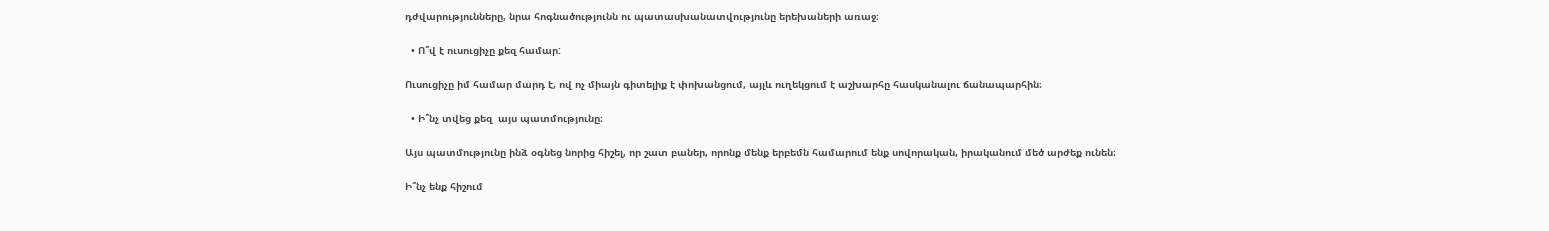դժվարությունները, նրա հոգնածությունն ու պատասխանատվությունը երեխաների առաջ։

  • Ո՞վ է ուսուցիչը քեզ համար:

Ուսուցիչը իմ համար մարդ է, ով ոչ միայն գիտելիք է փոխանցում, այլև ուղեկցում է աշխարհը հասկանալու ճանապարհին։

  • Ի՞նչ տվեց քեզ  այս պատմությունը։

Այս պատմությունը ինձ օգնեց նորից հիշել, որ շատ բաներ, որոնք մենք երբեմն համարում ենք սովորական, իրականում մեծ արժեք ունեն։

Ի՞նչ ենք հիշում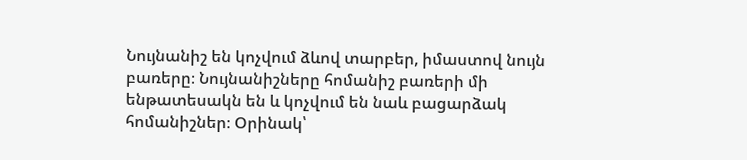Նույնանիշ են կոչվում ձևով տարբեր, իմաստով նույն բառերը։ Նույնանիշները հոմանիշ բառերի մի ենթատեսակն են և կոչվում են նաև բացարձակ հոմանիշներ։ Օրինակ՝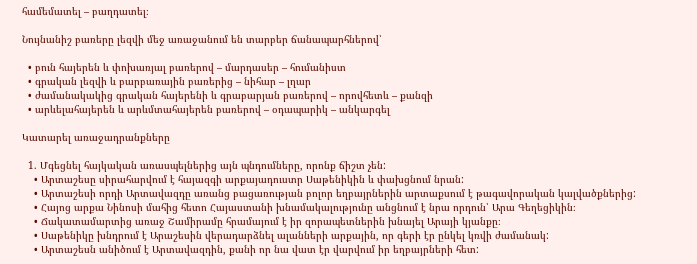համեմատել – բաղդատել։

Նույնանիշ բառերը լեզվի մեջ առաջանում են տարբեր ճանապարհներով՝

  • բուն հայերեն և փոխառյալ բառերով – մարդասեր – հումանիստ
  • գրական լեզվի և բարբառային բառերից – նիհար – լղար
  • ժամանակակից գրական հայերենի և գրաբարյան բառերով – որովհետև – քանզի
  • արևելահայերեն և արևմտահայերեն բառերով – օդապարիկ – անկարգել

Կատարել առաջադրանքները

  1. Մգեցնել հայկական առասպելներից այն պնդումները, որոնք ճիշտ չեն:
    • Արտաշեսը սիրահարվում է հայազգի արքայադուստր Սաթենիկին և փախցնում նրան:
    • Արտաշեսի որդի Արտավազդը առանց բացառության բոլոր եղբայրներին արտաքսում է թագավորական կալվածքներից:
    • Հայոց արքա Նինոսի մահից հետո Հայաստանի խնամակալությունը անցնում է նրա որդուն՝ Արա Գեղեցիկին։
    • Ճակատամարտից առաջ Շամիրամը հրամայում է իր զորապետներին խնայել Արայի կյանքը։
    • Սաթենիկը խնդրում է Արաշեսին վերադարձնել ալանների արքային, որ գերի էր ընկել կռվի ժամանակ:
    • Արտաշեսն անիծում է Արտավազդին, քանի որ նա վատ էր վարվում իր եղբայրների հետ: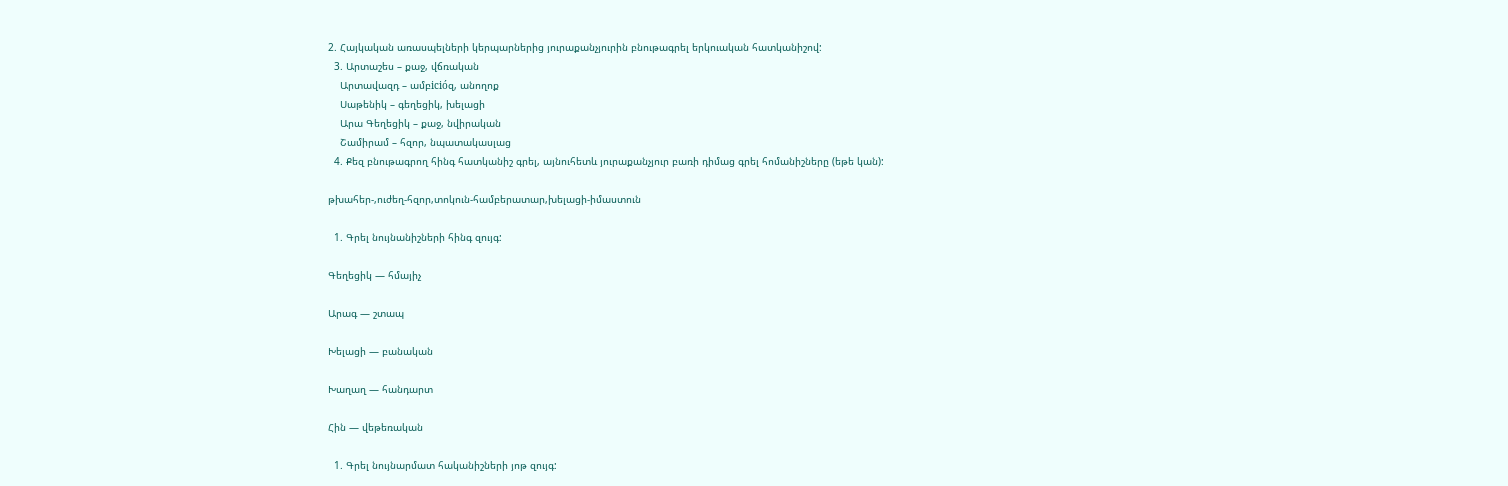2. Հայկական առասպելների կերպարներից յուրաքանչյուրին բնութագրել երկուական հատկանիշով:
  3. Արտաշես – քաջ, վճռական
    Արտավազդ – ամբicióզ, անողոք
    Սաթենիկ – գեղեցիկ, խելացի
    Արա Գեղեցիկ – քաջ, նվիրական
    Շամիրամ – հզոր, նպատակասլաց
  4. Քեզ բնութագրող հինգ հատկանիշ գրել, այնուհետև յուրաքանչյուր բառի դիմաց գրել հոմանիշները (եթե կան):

թխահեր-,ուժեղ-հզոր,տոկուն-համբերատար,խելացի-իմաստուն

  1. Գրել նույնանիշների հինգ զույգ:

Գեղեցիկ — հմայիչ

Արագ — շտապ

Խելացի — բանական

Խաղաղ — հանդարտ

Հին — վեթեռական

  1. Գրել նույնարմատ հականիշների յոթ զույգ: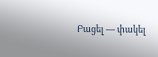Բացել — փակել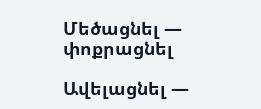Մեծացնել — փոքրացնել

Ավելացնել —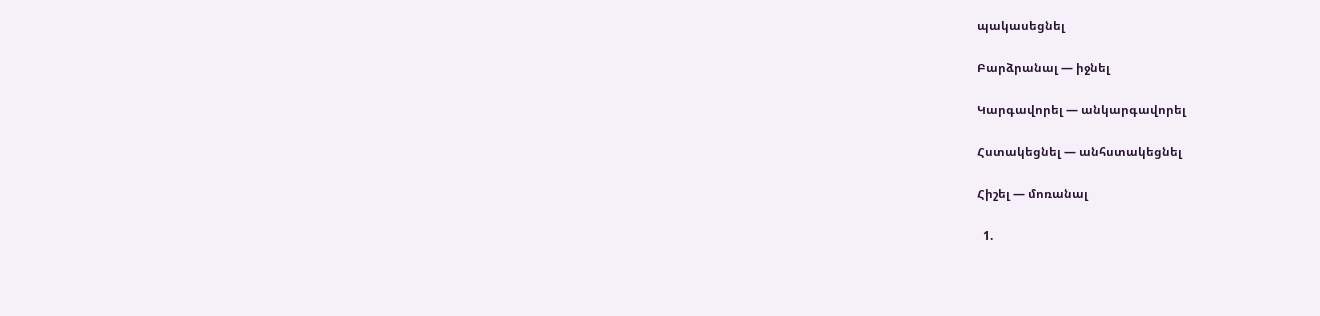պակասեցնել

Բարձրանալ — իջնել

Կարգավորել — անկարգավորել

Հստակեցնել — անհստակեցնել

Հիշել — մոռանալ

  1.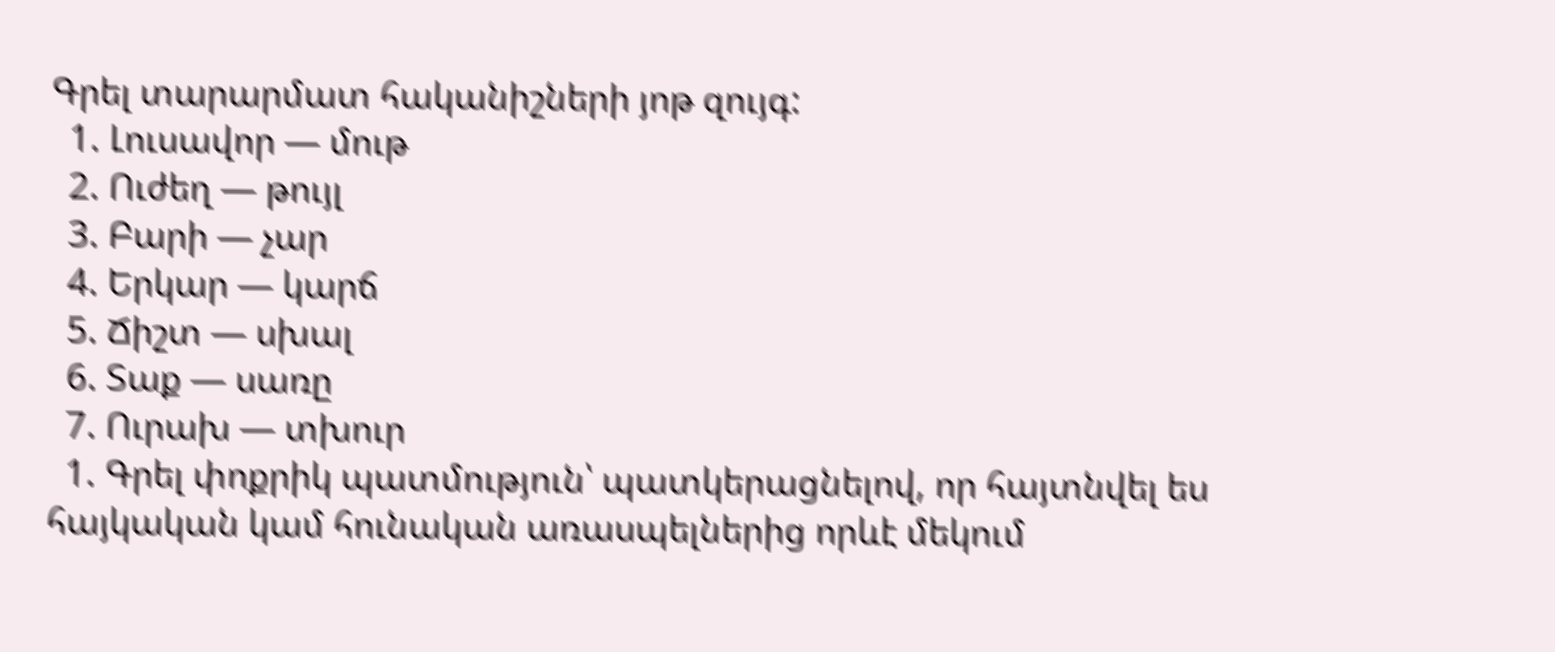Գրել տարարմատ հականիշների յոթ զույգ:
  1. Լուսավոր — մութ
  2. Ուժեղ — թույլ
  3. Բարի — չար
  4. Երկար — կարճ
  5. Ճիշտ — սխալ
  6. Տաք — սառը
  7. Ուրախ — տխուր
  1. Գրել փոքրիկ պատմություն՝ պատկերացնելով, որ հայտնվել ես հայկական կամ հունական առասպելներից որևէ մեկում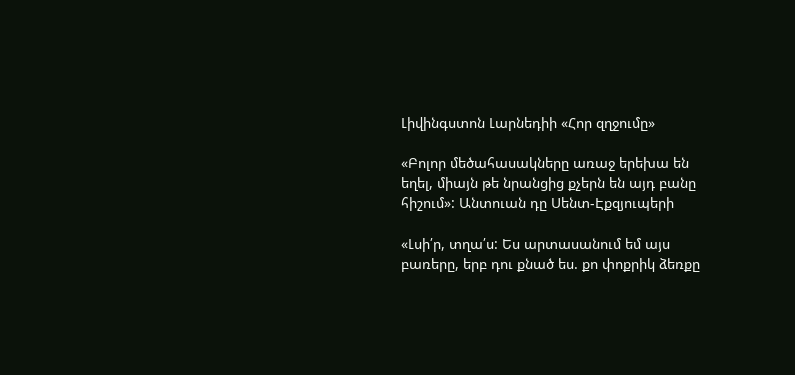Լիվինգստոն Լարնեդիի «Հոր զղջումը»

«Բոլոր մեծահասակները առաջ երեխա են եղել, միայն թե նրանցից քչերն են այդ բանը հիշում»: Անտուան դը Սենտ-Էքզյուպերի

«Լսի՛ր, տղա՛ս: Ես արտասանում եմ այս բառերը, երբ դու քնած ես. քո փոքրիկ ձեռքը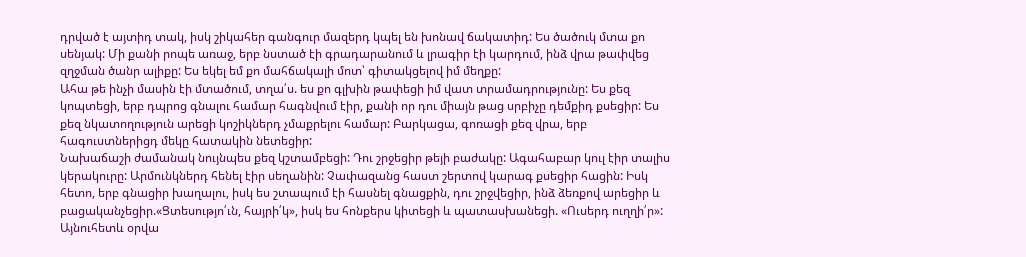դրված է այտիդ տակ, իսկ շիկահեր գանգուր մազերդ կպել են խոնավ ճակատիդ: Ես ծածուկ մտա քո սենյակ: Մի քանի րոպե առաջ, երբ նստած էի գրադարանում և լրագիր էի կարդում, ինձ վրա թափվեց զղջման ծանր ալիքը: Ես եկել եմ քո մահճակալի մոտ՝ գիտակցելով իմ մեղքը:
Ահա թե ինչի մասին էի մտածում, տղա՛ս. ես քո գլխին թափեցի իմ վատ տրամադրությունը: Ես քեզ կոպտեցի, երբ դպրոց գնալու համար հագնվում էիր, քանի որ դու միայն թաց սրբիչը դեմքիդ քսեցիր: Ես քեզ նկատողություն արեցի կոշիկներդ չմաքրելու համար: Բարկացա, գոռացի քեզ վրա, երբ հագուստներիցդ մեկը հատակին նետեցիր:
Նախաճաշի ժամանակ նույնպես քեզ կշտամբեցի: Դու շրջեցիր թեյի բաժակը: Ագահաբար կուլ էիր տալիս կերակուրը: Արմունկներդ հենել էիր սեղանին: Չափազանց հաստ շերտով կարագ քսեցիր հացին: Իսկ հետո, երբ գնացիր խաղալու, իսկ ես շտապում էի հասնել գնացքին, դու շրջվեցիր, ինձ ձեռքով արեցիր և բացականչեցիր.«Ցտեսությո՛ւն, հայրի՛կ», իսկ ես հոնքերս կիտեցի և պատասխանեցի. «Ուսերդ ուղղի՛ր»:
Այնուհետև օրվա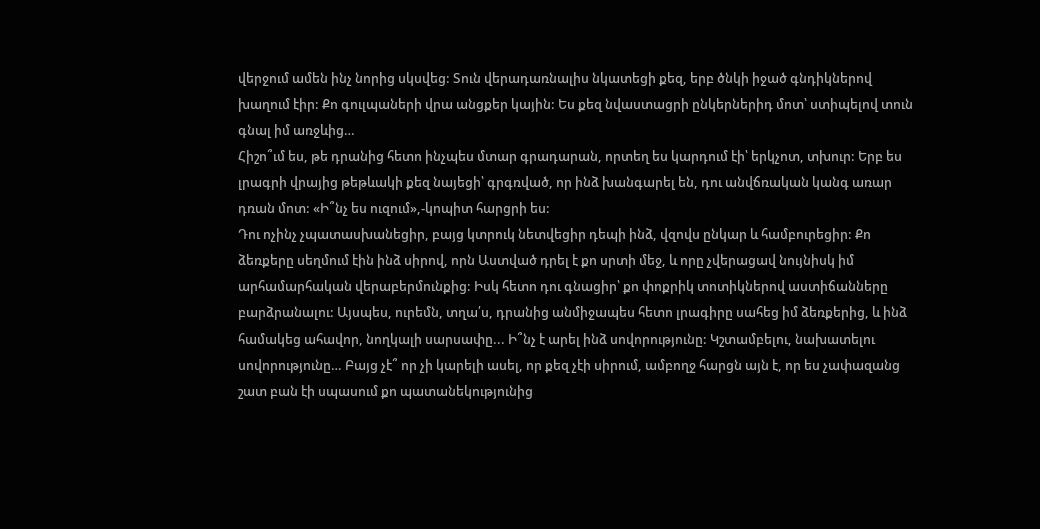վերջում ամեն ինչ նորից սկսվեց: Տուն վերադառնալիս նկատեցի քեզ, երբ ծնկի իջած գնդիկներով խաղում էիր: Քո գուլպաների վրա անցքեր կային: Ես քեզ նվաստացրի ընկերներիդ մոտ՝ ստիպելով տուն գնալ իմ առջևից…
Հիշո՞ւմ ես, թե դրանից հետո ինչպես մտար գրադարան, որտեղ ես կարդում էի՝ երկչոտ, տխուր: Երբ ես լրագրի վրայից թեթևակի քեզ նայեցի՝ գրգռված, որ ինձ խանգարել են, դու անվճռական կանգ առար դռան մոտ: «Ի՞նչ ես ուզում»,-կոպիտ հարցրի ես:
Դու ոչինչ չպատասխանեցիր, բայց կտրուկ նետվեցիր դեպի ինձ, վզովս ընկար և համբուրեցիր: Քո ձեռքերը սեղմում էին ինձ սիրով, որն Աստված դրել է քո սրտի մեջ, և որը չվերացավ նույնիսկ իմ արհամարհական վերաբերմունքից: Իսկ հետո դու գնացիր՝ քո փոքրիկ տոտիկներով աստիճանները բարձրանալու: Այսպես, ուրեմն, տղա՛ս, դրանից անմիջապես հետո լրագիրը սահեց իմ ձեռքերից, և ինձ համակեց ահավոր, նողկալի սարսափը... Ի՞նչ է արել ինձ սովորությունը: Կշտամբելու, նախատելու սովորությունը… Բայց չէ՞ որ չի կարելի ասել, որ քեզ չէի սիրում, ամբողջ հարցն այն է, որ ես չափազանց շատ բան էի սպասում քո պատանեկությունից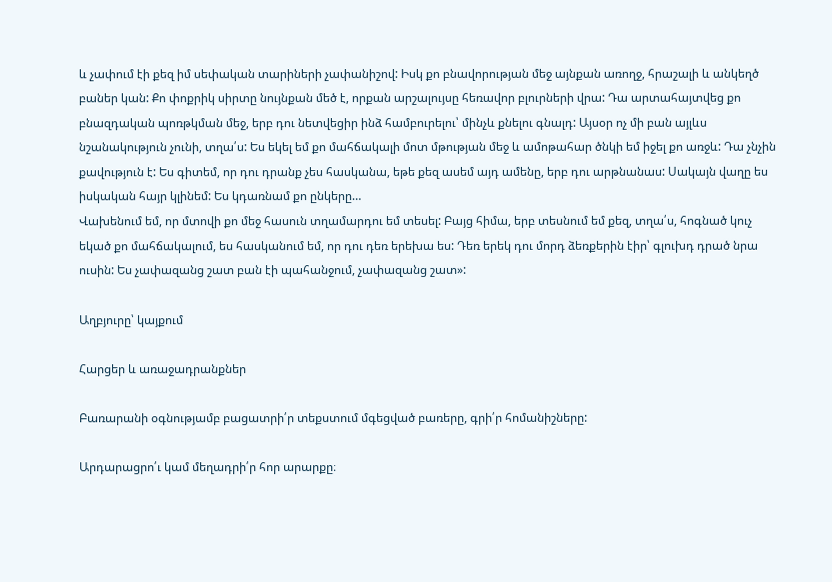և չափում էի քեզ իմ սեփական տարիների չափանիշով: Իսկ քո բնավորության մեջ այնքան առողջ, հրաշալի և անկեղծ բաներ կան: Քո փոքրիկ սիրտը նույնքան մեծ է, որքան արշալույսը հեռավոր բլուրների վրա: Դա արտահայտվեց քո բնազդական պոռթկման մեջ, երբ դու նետվեցիր ինձ համբուրելու՝ մինչև քնելու գնալդ: Այսօր ոչ մի բան այլևս նշանակություն չունի, տղա՛ս: Ես եկել եմ քո մահճակալի մոտ մթության մեջ և ամոթահար ծնկի եմ իջել քո առջև: Դա չնչին քավություն է: Ես գիտեմ, որ դու դրանք չես հասկանա, եթե քեզ ասեմ այդ ամենը, երբ դու արթնանաս: Սակայն վաղը ես իսկական հայր կլինեմ: Ես կդառնամ քո ընկերը…
Վախենում եմ, որ մտովի քո մեջ հասուն տղամարդու եմ տեսել: Բայց հիմա, երբ տեսնում եմ քեզ, տղա՛ս, հոգնած կուչ եկած քո մահճակալում, ես հասկանում եմ, որ դու դեռ երեխա ես: Դեռ երեկ դու մորդ ձեռքերին էիր՝ գլուխդ դրած նրա ուսին: Ես չափազանց շատ բան էի պահանջում, չափազանց շատ»:

Աղբյուրը՝ կայքում

Հարցեր և առաջադրանքներ

Բառարանի օգնությամբ բացատրի՛ր տեքստում մգեցված բառերը, գրի՛ր հոմանիշները:

Արդարացրո՛ւ կամ մեղադրի՛ր հոր արարքը։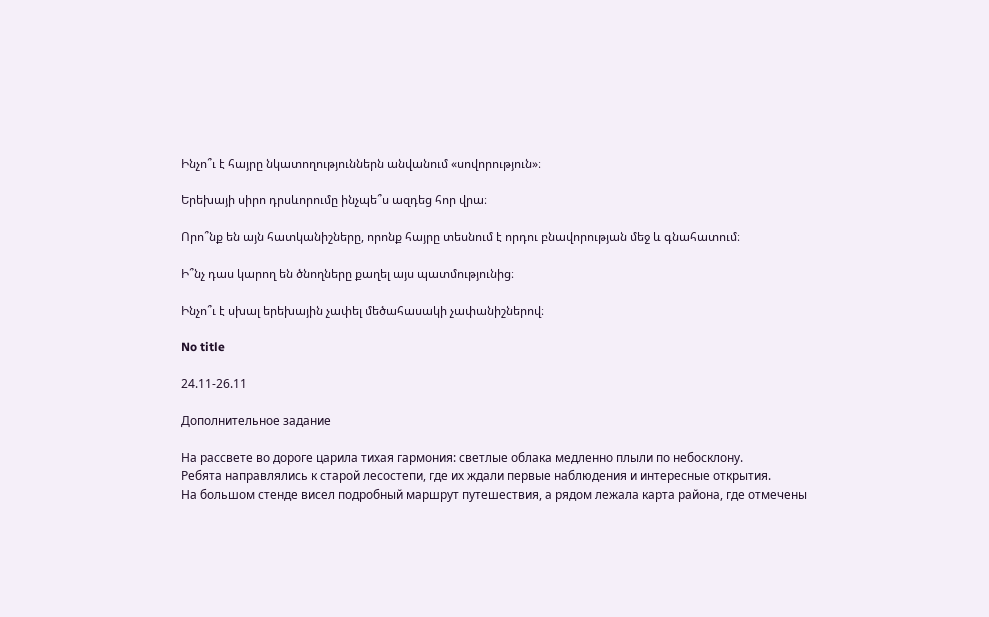Ինչո՞ւ է հայրը նկատողություններն անվանում «սովորություն»։

Երեխայի սիրո դրսևորումը ինչպե՞ս ազդեց հոր վրա։

Որո՞նք են այն հատկանիշները, որոնք հայրը տեսնում է որդու բնավորության մեջ և գնահատում։

Ի՞նչ դաս կարող են ծնողները քաղել այս պատմությունից։

Ինչո՞ւ է սխալ երեխային չափել մեծահասակի չափանիշներով։

No title

24.11-26.11

Дополнительное задание

На рассвете во дороге царила тихая гармония: светлые облака медленно плыли по небосклону.
Ребята направлялись к старой лесостепи, где их ждали первые наблюдения и интересные открытия.
На большом стенде висел подробный маршрут путешествия, а рядом лежала карта района, где отмечены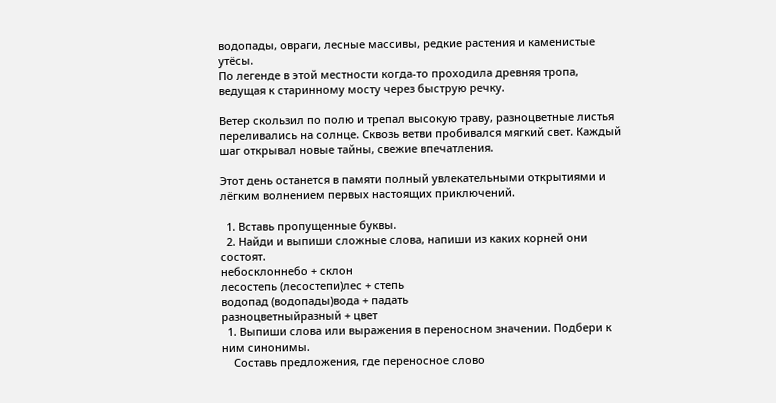водопады, овраги, лесные массивы, редкие растения и каменистые утёсы.
По легенде в этой местности когда-то проходила древняя тропа, ведущая к старинному мосту через быструю речку.

Ветер скользил по полю и трепал высокую траву, разноцветные листья переливались на солнце. Сквозь ветви пробивался мягкий свет. Каждый шаг открывал новые тайны, свежие впечатления.

Этот день останется в памяти полный увлекательными открытиями и лёгким волнением первых настоящих приключений.

  1. Вставь пропущенные буквы.
  2. Найди и выпиши сложные слова, напиши из каких корней они состоят.
небосклоннебо + склон
лесостепь (лесостепи)лес + степь
водопад (водопады)вода + падать
разноцветныйразный + цвет
  1. Выпиши слова или выражения в переносном значении. Подбери к ним синонимы.
    Составь предложения, где переносное слово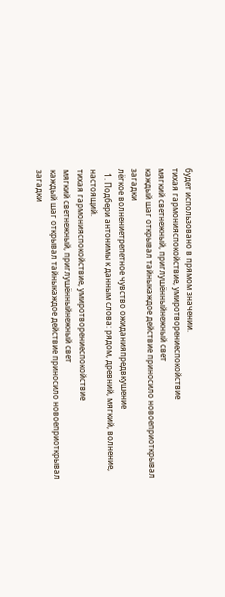будет использовано в прямом значении.
тихая гармонияспокойствие, умиротворениеспокойствие
мягкий светнежный, приглушённыйнежный свет
каждый шаг открывал тайныкаждое действие приносило новоеприоткрывал загадки
лёгкое волнениетрепетное чувство ожиданияпредвкушение
  1. Подбери антонимы к данным слова: рядом, древний, мягкий, волнение, настоящий.
тихая гармонияспокойствие, умиротворениеспокойствие
мягкий светнежный, приглушённыйнежный свет
каждый шаг открывал тайныкаждое действие приносило новоеприоткрывал загадки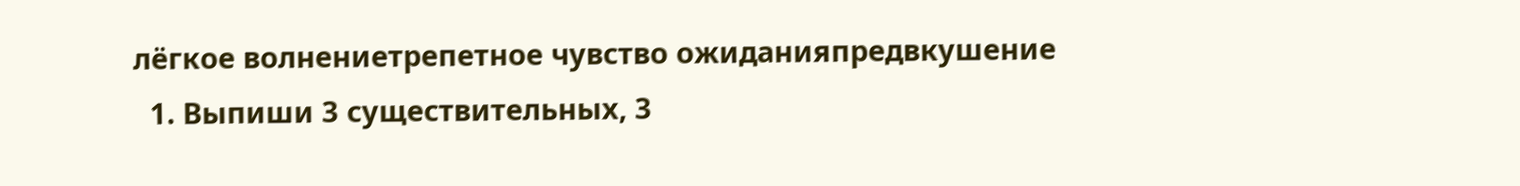лёгкое волнениетрепетное чувство ожиданияпредвкушение
  1. Выпиши 3 существительных, 3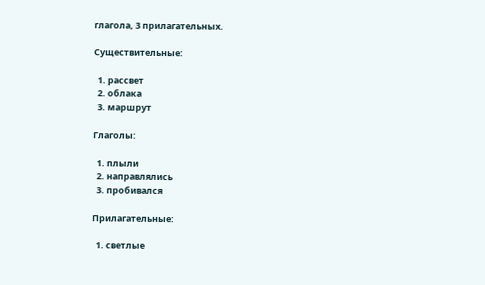глагола, 3 прилагательных.

Существительные:

  1. рассвет
  2. облака
  3. маршрут

Глаголы:

  1. плыли
  2. направлялись
  3. пробивался

Прилагательные:

  1. светлые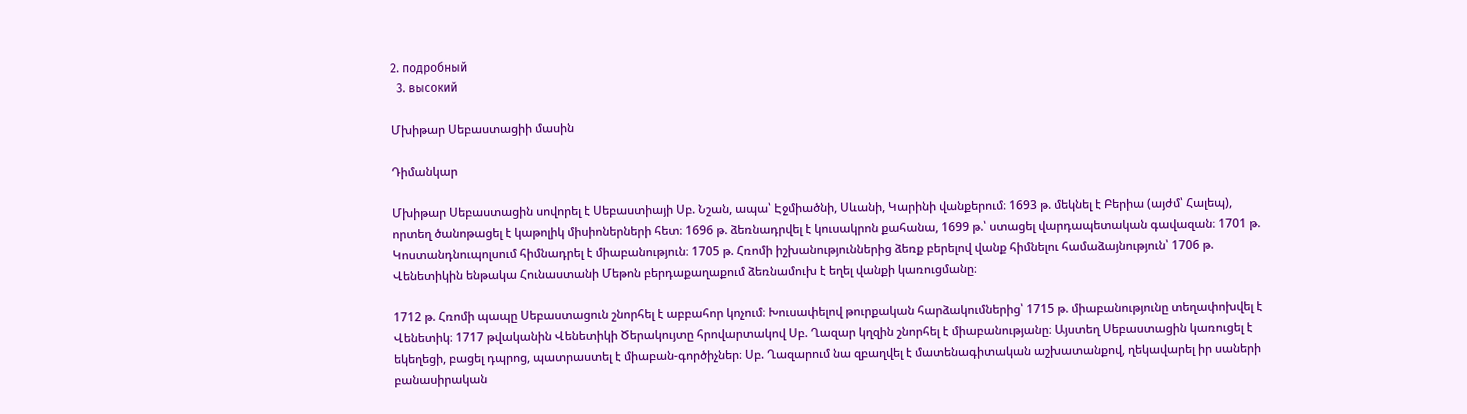2. подробный
  3. высокий

Մխիթար Սեբաստացիի մասին

Դիմանկար

Մխիթար Սեբաստացին սովորել է Սեբաստիայի Սբ. Նշան, ապա՝ Էջմիածնի, Սևանի, Կարինի վանքերում։ 1693 թ. մեկնել է Բերիա (այժմ՝ Հալեպ), որտեղ ծանոթացել է կաթոլիկ միսիոներների հետ։ 1696 թ. ձեռնադրվել է կուսակրոն քահանա, 1699 թ.՝ ստացել վարդապետական գավազան։ 1701 թ. Կոստանդնուպոլսում հիմնադրել է միաբանություն։ 1705 թ. Հռոմի իշխանություններից ձեռք բերելով վանք հիմնելու համաձայնություն՝ 1706 թ. Վենետիկին ենթակա Հունաստանի Մեթոն բերդաքաղաքում ձեռնամուխ է եղել վանքի կառուցմանը։

1712 թ. Հռոմի պապը Սեբաստացուն շնորհել է աբբահոր կոչում։ Խուսափելով թուրքական հարձակումներից՝ 1715 թ. միաբանությունը տեղափոխվել է Վենետիկ։ 1717 թվականին Վենետիկի Ծերակույտը հրովարտակով Սբ. Ղազար կղզին շնորհել է միաբանությանը։ Այստեղ Սեբաստացին կառուցել է եկեղեցի, բացել դպրոց, պատրաստել է միաբան-գործիչներ։ Սբ. Ղազարում նա զբաղվել է մատենագիտական աշխատանքով, ղեկավարել իր սաների բանասիրական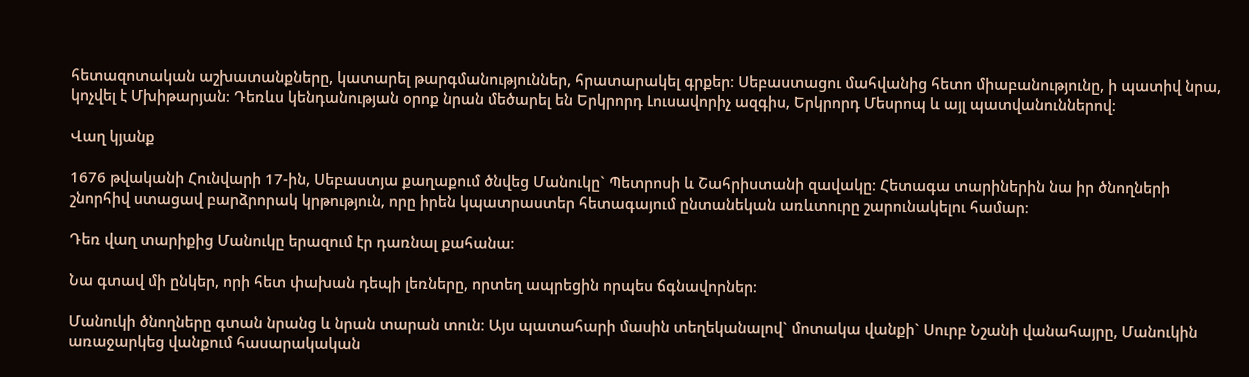հետազոտական աշխատանքները, կատարել թարգմանություններ, հրատարակել գրքեր։ Սեբաստացու մահվանից հետո միաբանությունը, ի պատիվ նրա, կոչվել է Մխիթարյան։ Դեռևս կենդանության օրոք նրան մեծարել են Երկրորդ Լուսավորիչ ազգիս, Երկրորդ Մեսրոպ և այլ պատվանուններով։

Վաղ կյանք

1676 թվականի Հունվարի 17-ին, Սեբաստյա քաղաքում ծնվեց Մանուկը` Պետրոսի և Շահրիստանի զավակը։ Հետագա տարիներին նա իր ծնողների շնորհիվ ստացավ բարձրորակ կրթություն, որը իրեն կպատրաստեր հետագայում ընտանեկան առևտուրը շարունակելու համար։

Դեռ վաղ տարիքից Մանուկը երազում էր դառնալ քահանա։

Նա գտավ մի ընկեր, որի հետ փախան դեպի լեռները, որտեղ ապրեցին որպես ճգնավորներ։

Մանուկի ծնողները գտան նրանց և նրան տարան տուն։ Այս պատահարի մասին տեղեկանալով` մոտակա վանքի` Սուրբ Նշանի վանահայրը, Մանուկին առաջարկեց վանքում հասարակական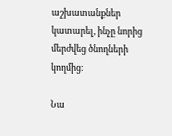աշխատանքներ կատարել, ինչը նորից մերժվեց ծնողների կողմից։

Նա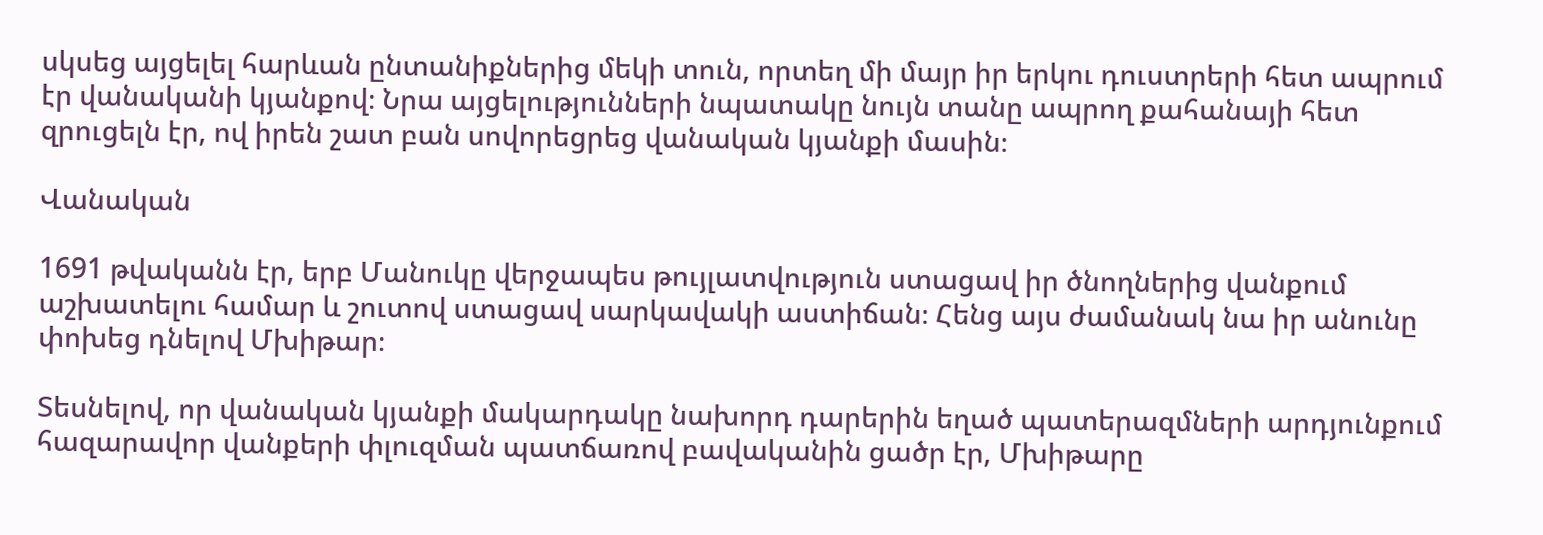սկսեց այցելել հարևան ընտանիքներից մեկի տուն, որտեղ մի մայր իր երկու դուստրերի հետ ապրում էր վանականի կյանքով։ Նրա այցելությունների նպատակը նույն տանը ապրող քահանայի հետ զրուցելն էր, ով իրեն շատ բան սովորեցրեց վանական կյանքի մասին։

Վանական

1691 թվականն էր, երբ Մանուկը վերջապես թույլատվություն ստացավ իր ծնողներից վանքում աշխատելու համար և շուտով ստացավ սարկավակի աստիճան։ Հենց այս ժամանակ նա իր անունը փոխեց դնելով Մխիթար։

Տեսնելով, որ վանական կյանքի մակարդակը նախորդ դարերին եղած պատերազմների արդյունքում հազարավոր վանքերի փլուզման պատճառով բավականին ցածր էր, Մխիթարը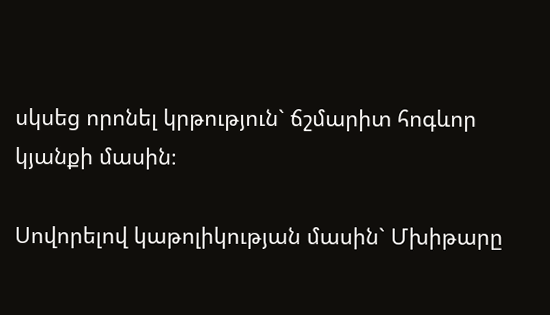սկսեց որոնել կրթություն` ճշմարիտ հոգևոր կյանքի մասին։

Սովորելով կաթոլիկության մասին` Մխիթարը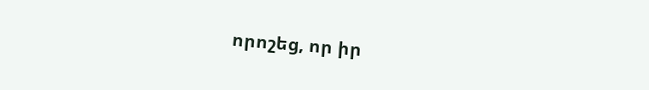որոշեց, որ իր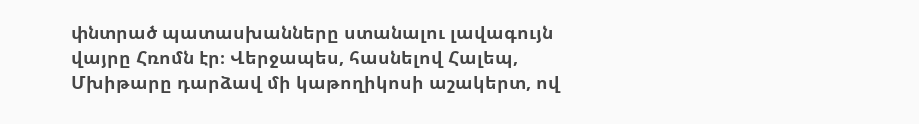փնտրած պատասխանները ստանալու լավագույն վայրը Հռոմն էր։ Վերջապես, հասնելով Հալեպ, Մխիթարը դարձավ մի կաթողիկոսի աշակերտ, ով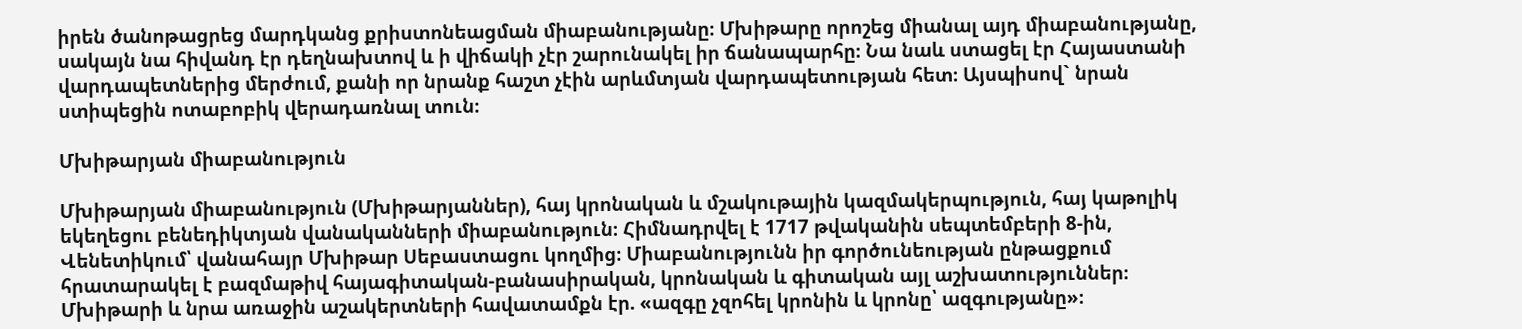իրեն ծանոթացրեց մարդկանց քրիստոնեացման միաբանությանը։ Մխիթարը որոշեց միանալ այդ միաբանությանը, սակայն նա հիվանդ էր դեղնախտով և ի վիճակի չէր շարունակել իր ճանապարհը։ Նա նաև ստացել էր Հայաստանի վարդապետներից մերժում, քանի որ նրանք հաշտ չէին արևմտյան վարդապետության հետ։ Այսպիսով` նրան ստիպեցին ոտաբոբիկ վերադառնալ տուն։

Մխիթարյան միաբանություն

Մխիթարյան միաբանություն (Մխիթարյաններ), հայ կրոնական և մշակութային կազմակերպություն, հայ կաթոլիկ եկեղեցու բենեդիկտյան վանականների միաբանություն։ Հիմնադրվել է 1717 թվականին սեպտեմբերի 8-ին, Վենետիկում՝ վանահայր Մխիթար Սեբաստացու կողմից։ Միաբանությունն իր գործունեության ընթացքում հրատարակել է բազմաթիվ հայագիտական-բանասիրական, կրոնական և գիտական այլ աշխատություններ։ Մխիթարի և նրա առաջին աշակերտների հավատամքն էր. «ազգը չզոհել կրոնին և կրոնը՝ ազգությանը»։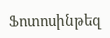Ֆոտոսինթեզ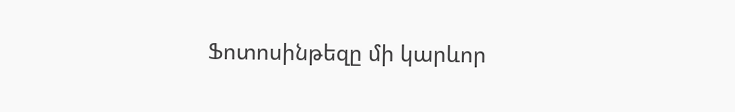Ֆոտոսինթեզը մի կարևոր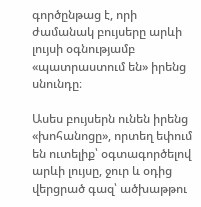գործընթաց է, որի ժամանակ բույսերը արևի լույսի օգնությամբ «պատրաստում են» իրենց սնունդը։

Ասես բույսերն ունեն իրենց «խոհանոցը», որտեղ եփում են ուտելիք՝ օգտագործելով արևի լույսը, ջուր և օդից վերցրած գազ՝ ածխաթթու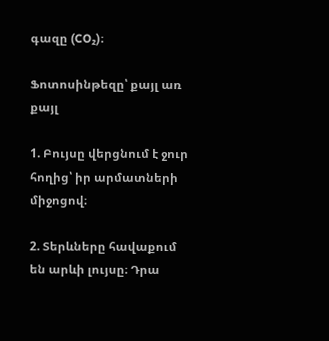գազը (CO₂)։

Ֆոտոսինթեզը՝ քայլ առ քայլ

1. Բույսը վերցնում է ջուր հողից՝ իր արմատների միջոցով։

2. Տերևները հավաքում են արևի լույսը։ Դրա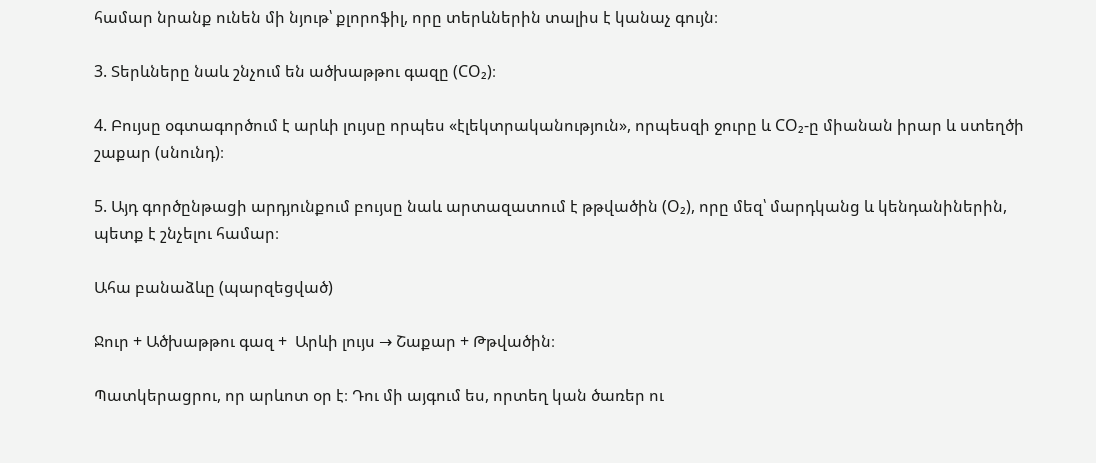համար նրանք ունեն մի նյութ՝ քլորոֆիլ, որը տերևներին տալիս է կանաչ գույն։

3. Տերևները նաև շնչում են ածխաթթու գազը (CO₂)։

4. Բույսը օգտագործում է արևի լույսը որպես «էլեկտրականություն», որպեսզի ջուրը և CO₂-ը միանան իրար և ստեղծի շաքար (սնունդ)։

5. Այդ գործընթացի արդյունքում բույսը նաև արտազատում է թթվածին (O₂), որը մեզ՝ մարդկանց և կենդանիներին, պետք է շնչելու համար։

Ահա բանաձևը (պարզեցված)

Ջուր + Ածխաթթու գազ +  Արևի լույս → Շաքար + Թթվածին։

Պատկերացրու, որ արևոտ օր է։ Դու մի այգում ես, որտեղ կան ծառեր ու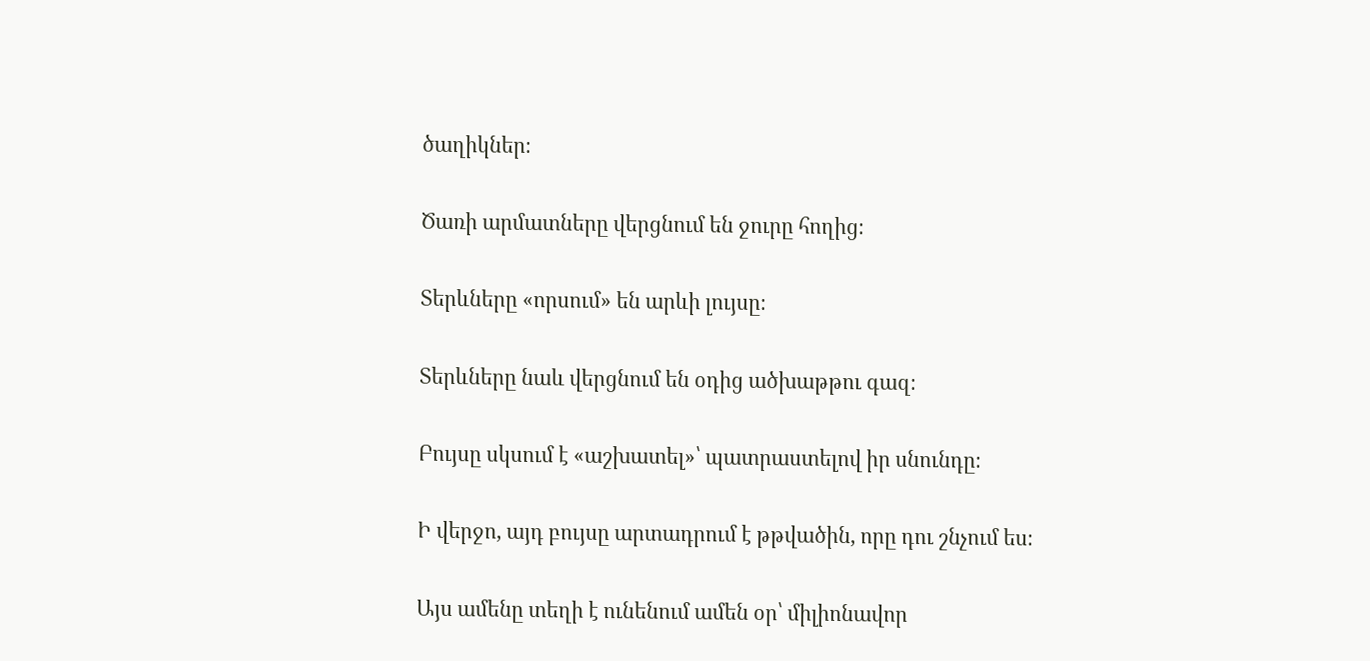ծաղիկներ։

Ծառի արմատները վերցնում են ջուրը հողից։

Տերևները «որսում» են արևի լույսը։

Տերևները նաև վերցնում են օդից ածխաթթու գազ։

Բույսը սկսում է «աշխատել»՝ պատրաստելով իր սնունդը։

Ի վերջո, այդ բույսը արտադրում է թթվածին, որը դու շնչում ես։

Այս ամենը տեղի է ունենում ամեն օր՝ միլիոնավոր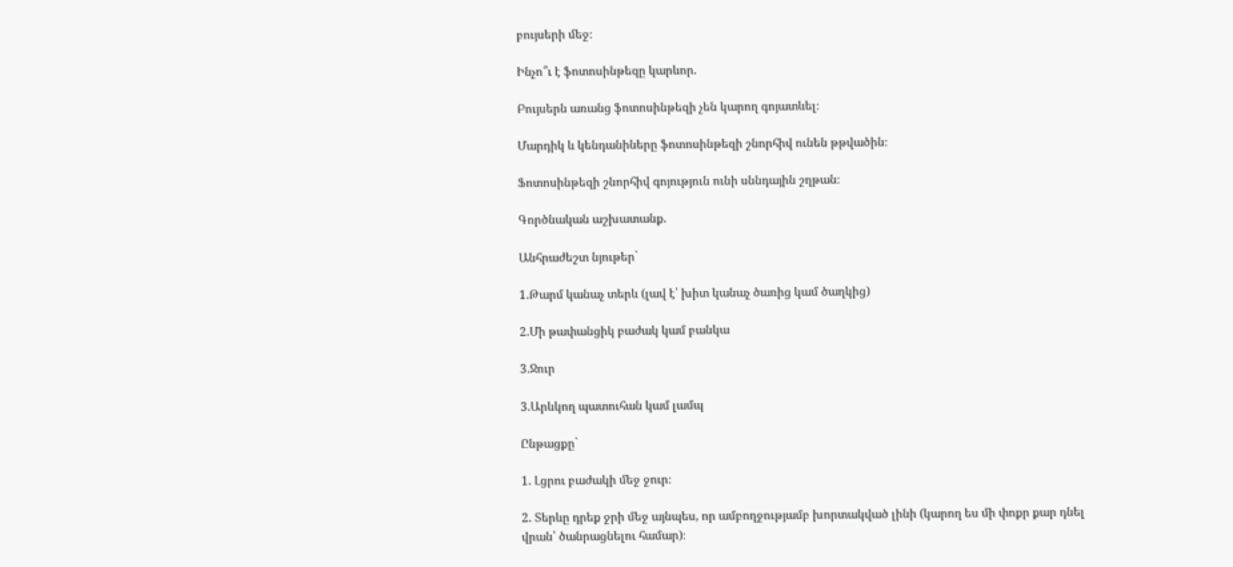բույսերի մեջ։

Ինչո՞ւ է ֆոտոսինթեզը կարևոր.

Բույսերն առանց ֆոտոսինթեզի չեն կարող գոյատևել։

Մարդիկ և կենդանիները ֆոտոսինթեզի շնորհիվ ունեն թթվածին։

Ֆոտոսինթեզի շնորհիվ գոյություն ունի սննդային շղթան։

Գործնական աշխատանք.

Անհրաժեշտ նյութեր`

1.Թարմ կանաչ տերև (լավ է՝ խիտ կանաչ ծառից կամ ծաղկից)

2.Մի թափանցիկ բաժակ կամ բանկա

3.Ջուր

3.Արևկող պատուհան կամ լամպ

Ընթացքը`

1. Լցրու բաժակի մեջ ջուր։

2. Տերևը դրեք ջրի մեջ այնպես, որ ամբողջությամբ խորտակված լինի (կարող ես մի փոքր քար դնել վրան՝ ծանրացնելու համար)։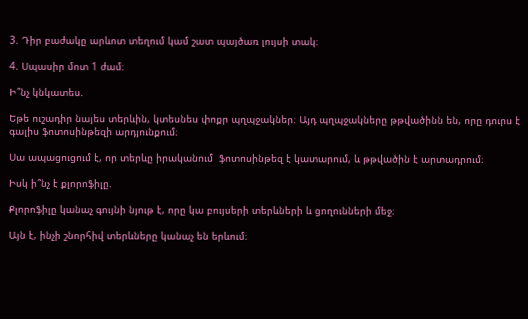3. Դիր բաժակը արևոտ տեղում կամ շատ պայծառ լույսի տակ։

4. Սպասիր մոտ 1 ժամ։

Ի՞նչ կնկատես.

Եթե ուշադիր նայես տերևին, կտեսնես փոքր պղպջակներ։ Այդ պղպջակները թթվածինն են, որը դուրս է գալիս ֆոտոսինթեզի արդյունքում։

Սա ապացուցում է, որ տերևը իրականում  ֆոտոսինթեզ է կատարում, և թթվածին է արտադրում։

Իսկ ի՞նչ է քլորոֆիլը.

Քլորոֆիլը կանաչ գույնի նյութ է, որը կա բույսերի տերևների և ցողունների մեջ։

Այն է, ինչի շնորհիվ տերևները կանաչ են երևում։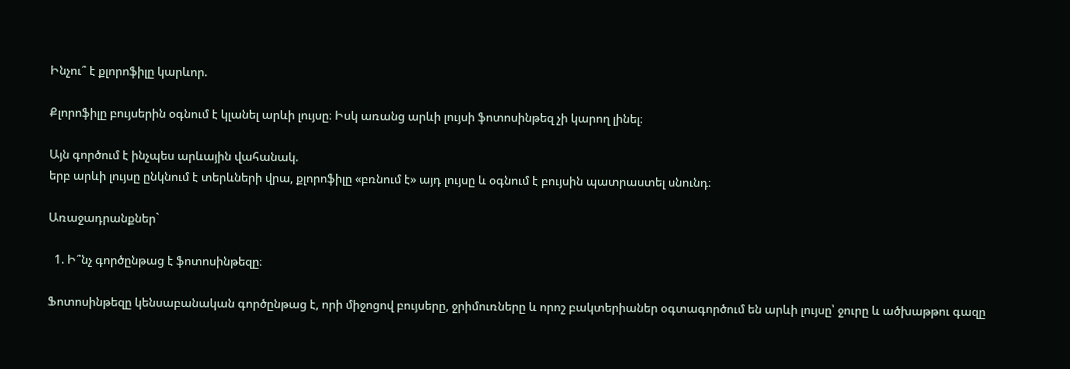Ինչու՞ է քլորոֆիլը կարևոր.

Քլորոֆիլը բույսերին օգնում է կլանել արևի լույսը։ Իսկ առանց արևի լույսի ֆոտոսինթեզ չի կարող լինել։

Այն գործում է ինչպես արևային վահանակ.
երբ արևի լույսը ընկնում է տերևների վրա, քլորոֆիլը «բռնում է» այդ լույսը և օգնում է բույսին պատրաստել սնունդ։

Առաջադրանքներ`

  1. Ի՞նչ գործընթաց է ֆոտոսինթեզը։

Ֆոտոսինթեզը կենսաբանական գործընթաց է, որի միջոցով բույսերը, ջրիմուռները և որոշ բակտերիաներ օգտագործում են արևի լույսը՝ ջուրը և ածխաթթու գազը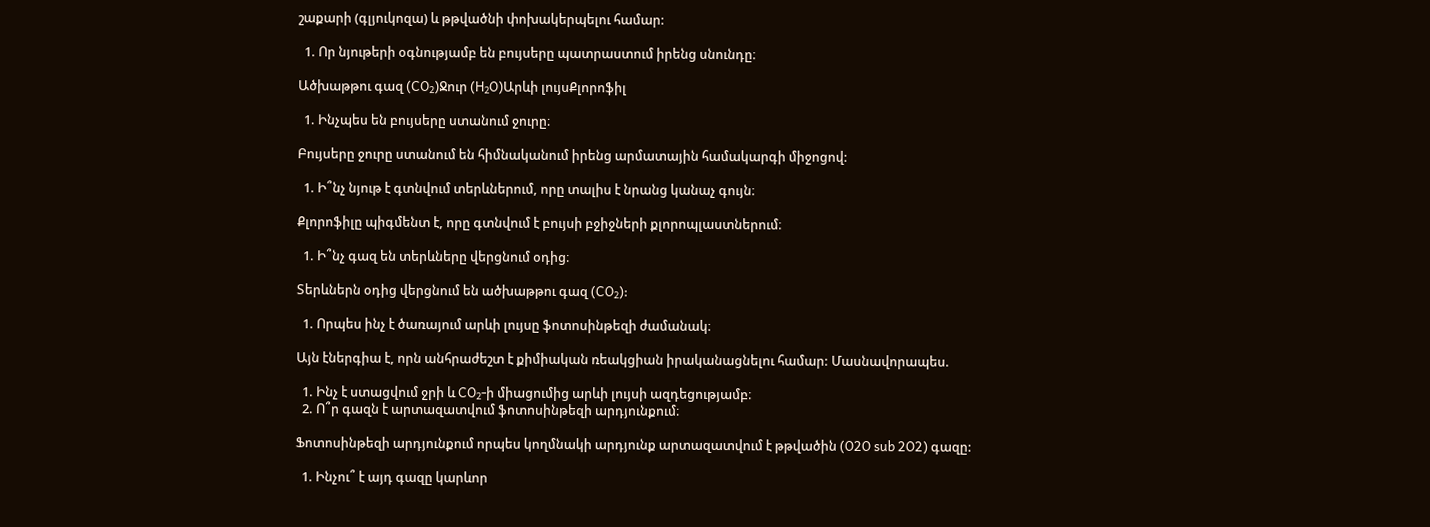շաքարի (գլյուկոզա) և թթվածնի փոխակերպելու համար:

  1. Որ նյութերի օգնությամբ են բույսերը պատրաստում իրենց սնունդը։

Ածխաթթու գազ (CO₂)Ջուր (H₂O)Արևի լույսՔլորոֆիլ

  1. Ինչպես են բույսերը ստանում ջուրը։

Բույսերը ջուրը ստանում են հիմնականում իրենց արմատային համակարգի միջոցով:

  1. Ի՞նչ նյութ է գտնվում տերևներում, որը տալիս է նրանց կանաչ գույն։

Քլորոֆիլը պիգմենտ է, որը գտնվում է բույսի բջիջների քլորոպլաստներում։

  1. Ի՞նչ գազ են տերևները վերցնում օդից։

Տերևներն օդից վերցնում են ածխաթթու գազ (CO₂):

  1. Որպես ինչ է ծառայում արևի լույսը ֆոտոսինթեզի ժամանակ։

Այն էներգիա է, որն անհրաժեշտ է քիմիական ռեակցիան իրականացնելու համար: Մասնավորապես.

  1. Ինչ է ստացվում ջրի և CO₂-ի միացումից արևի լույսի ազդեցությամբ։
  2. Ո՞ր գազն է արտազատվում ֆոտոսինթեզի արդյունքում։

Ֆոտոսինթեզի արդյունքում որպես կողմնակի արդյունք արտազատվում է թթվածին (O2O sub 2O2) գազը:

  1. Ինչու՞ է այդ գազը կարևոր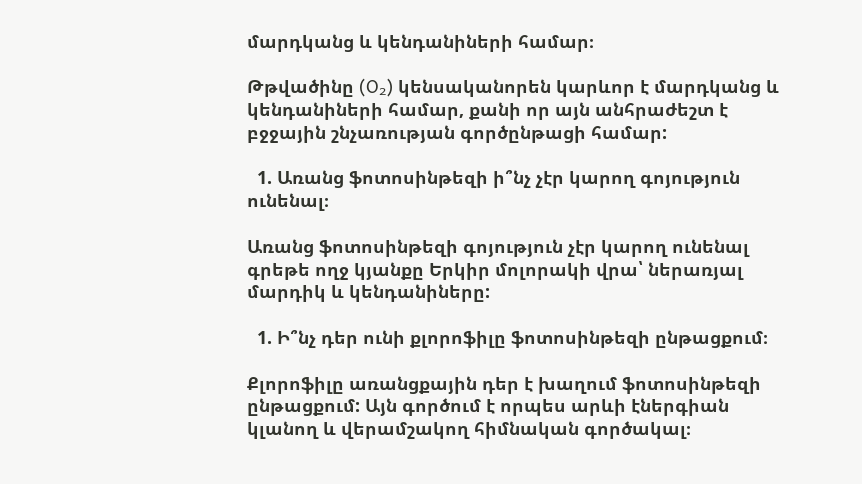մարդկանց և կենդանիների համար։

Թթվածինը (O₂) կենսականորեն կարևոր է մարդկանց և կենդանիների համար, քանի որ այն անհրաժեշտ է բջջային շնչառության գործընթացի համար:

  1. Առանց ֆոտոսինթեզի ի՞նչ չէր կարող գոյություն ունենալ։

Առանց ֆոտոսինթեզի գոյություն չէր կարող ունենալ գրեթե ողջ կյանքը Երկիր մոլորակի վրա՝ ներառյալ մարդիկ և կենդանիները:

  1. Ի՞նչ դեր ունի քլորոֆիլը ֆոտոսինթեզի ընթացքում։

Քլորոֆիլը առանցքային դեր է խաղում ֆոտոսինթեզի ընթացքում: Այն գործում է որպես արևի էներգիան կլանող և վերամշակող հիմնական գործակալ։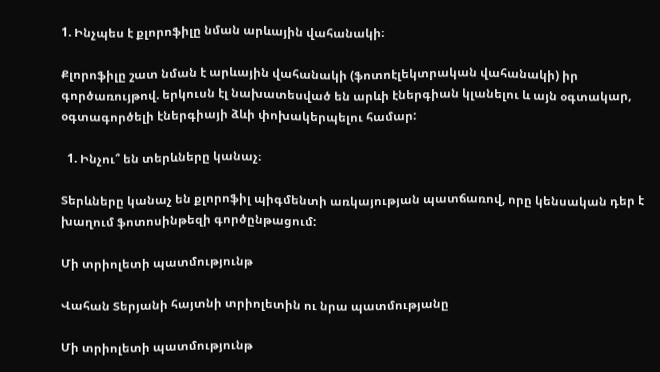1. Ինչպես է քլորոֆիլը նման արևային վահանակի։

Քլորոֆիլը շատ նման է արևային վահանակի (ֆոտոէլեկտրական վահանակի) իր գործառույթով. երկուսն էլ նախատեսված են արևի էներգիան կլանելու և այն օգտակար, օգտագործելի էներգիայի ձևի փոխակերպելու համար:

  1. Ինչու՞ են տերևները կանաչ։

Տերևները կանաչ են քլորոֆիլ պիգմենտի առկայության պատճառով, որը կենսական դեր է խաղում ֆոտոսինթեզի գործընթացում:

Մի տրիոլետի պատմությունթ

Վահան Տերյանի հայտնի տրիոլետին ու նրա պատմությանը

Մի տրիոլետի պատմությունթ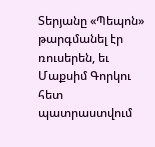Տերյանը «Պեպոն» թարգմանել էր ռուսերեն, եւ Մաքսիմ Գորկու հետ պատրաստվում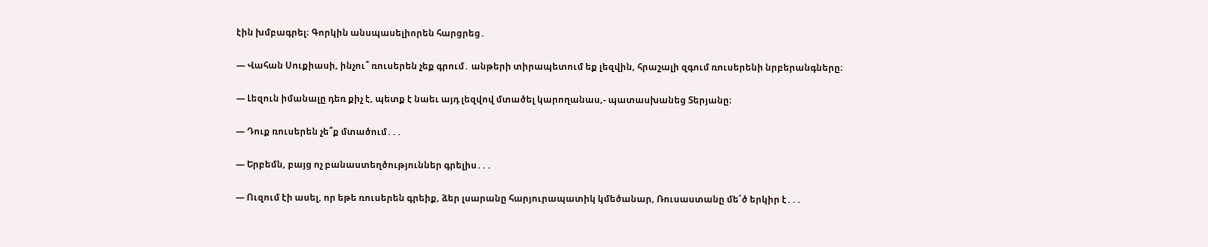էին խմբագրել։ Գորկին անսպասելիորեն հարցրեց․

— Վահան Սուքիասի, ինչու՞ ռուսերեն չեք գրում․ անթերի տիրապետում եք լեզվին, հրաշալի զգում ռուսերենի նրբերանգները։

— Լեզուն իմանալը դեռ քիչ է, պետք է նաեւ այդ լեզվով մտածել կարողանաս,- պատասխանեց Տերյանը։

— Դուք ռուսերեն չե՞ք մտածում․․․

— Երբեմն, բայց ոչ բանաստեղծություններ գրելիս․․․

— Ուզում էի ասել, որ եթե ռուսերեն գրեիք, ձեր լսարանը հարյուրապատիկ կմեծանար, Ռուսաստանը մե՜ծ երկիր է․․․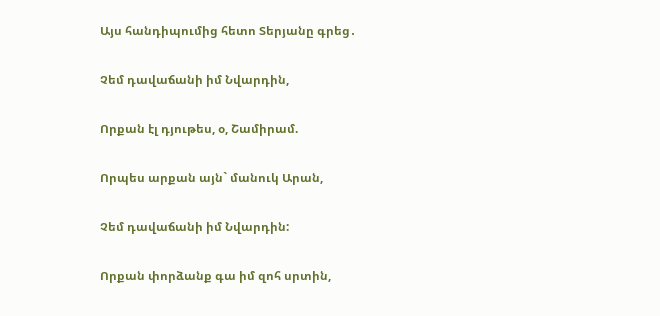Այս հանդիպումից հետո Տերյանը գրեց․

Չեմ դավաճանի իմ Նվարդին,

Որքան էլ դյութես, օ, Շամիրամ.

Որպես արքան այն` մանուկ Արան,

Չեմ դավաճանի իմ Նվարդին:

Որքան փորձանք գա իմ զոհ սրտին,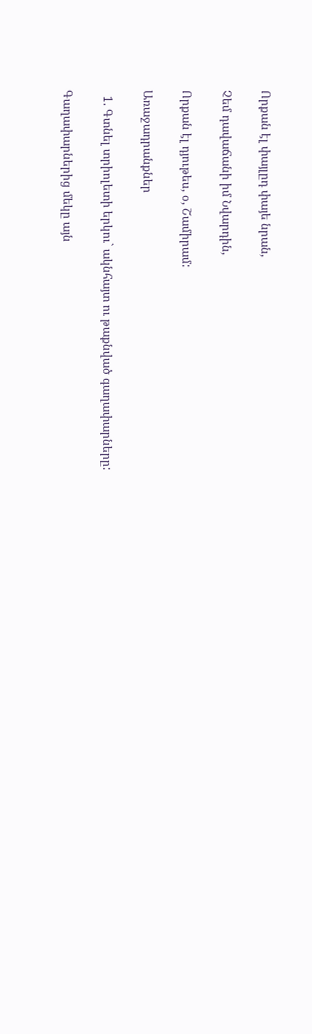Որքան էլ փայլըդ փայե նրան,

Չեմ դավաճանի իմ Նվարդին,

Որքան էլ դյութես, օ, Շամիրամ:

Առաջադրանքներ

  1. Գտնել տրիոլետի երկու` ակնհայտ ու թաքնված գաղափարները:

Գաղափարներից մեկը այն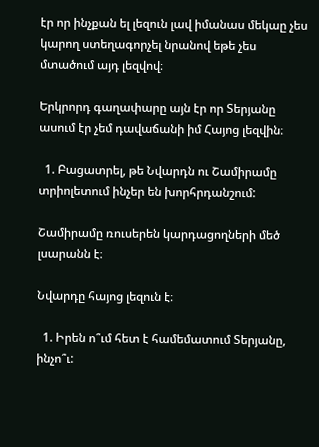էր որ ինչքան ել լեզուն լավ իմանաս մեկաը չես կարող ստեղագորչել նրանով եթե չես մտածում այդ լեզվով։

Երկրորդ գաղափարը այն էր որ Տերյանը ասում էր չեմ դավաճանի իմ Հայոց լեզվին։

  1. Բացատրել, թե Նվարդն ու Շամիրամը տրիոլետում ինչեր են խորհրդանշում:

Շամիրամը ռուսերեն կարդացողների մեծ լսարանն է։

Նվարդը հայոց լեզուն է։

  1. Իրեն ո՞ւմ հետ է համեմատում Տերյանը, ինչո՞ւ: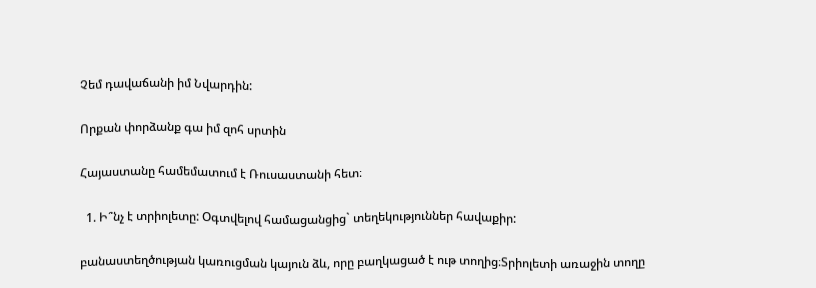Չեմ դավաճանի իմ Նվարդին:

Որքան փորձանք գա իմ զոհ սրտին

Հայաստանը համեմատում է Ռուսաստանի հետ։

  1. Ի՞նչ է տրիոլետը: Օգտվելով համացանցից` տեղեկություններ հավաքիր:

բանաստեղծության կառուցման կայուն ձև, որը բաղկացած է ութ տողից։Տրիոլետի առաջին տողը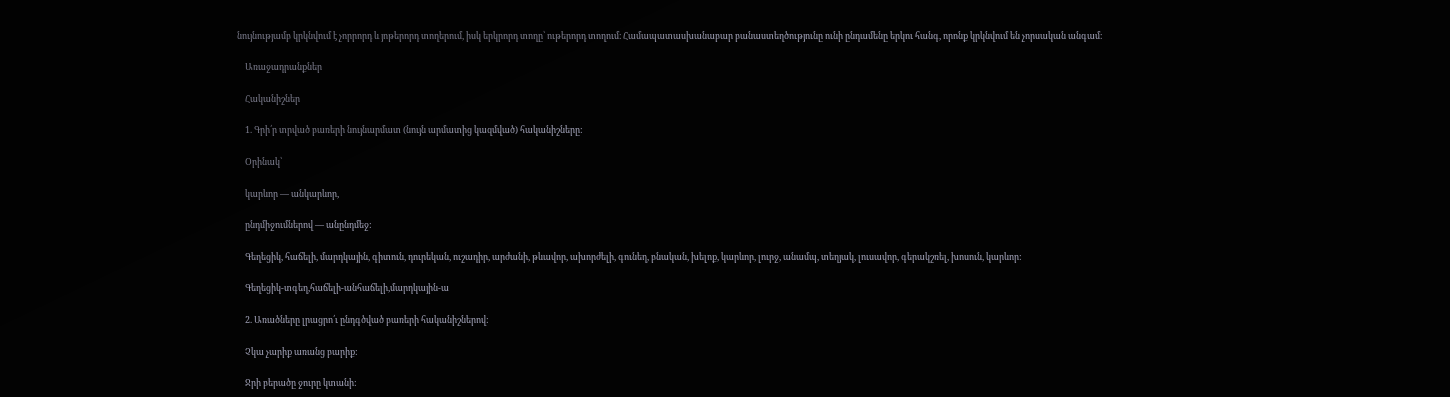նույնությամբ կրկնվում է չորրորդ և յոթերորդ տողերում, իսկ երկրորդ տողը՝ ութերորդ տողում։ Համապատասխանաբար բանաստեղծությունը ունի ընդամենը երկու հանգ, որոնք կրկնվում են չորսական անգամ։

    Առաջադրանքներ

    Հականիշներ

    1. Գրի՛ր տրված բառերի նույնարմատ (նույն արմատից կազմված) հականիշները:

    Օրինակ՝

    կարևոր — անկարևոր,

    ընդմիջումներով — անընդմեջ:

    Գեղեցիկ, հաճելի, մարդկային, գիտուն, դուրեկան, ուշադիր, արժանի, թևավոր, ախորժելի, գունեղ, բնական, խելոք, կարևոր, լուրջ, անամպ, տեղյակ, լուսավոր, գերակշռել, խոսուն, կարևոր:

    Գեղեցիկ-տգեղ,հաճելի-անհաճելի,մարդկային-ա

    2. Առածները լրացրո՛ւ ընդգծված բառերի հականիշներով:

    Չկա չարիք առանց բարիք:

    Ջրի բերածը ջուրը կտանի: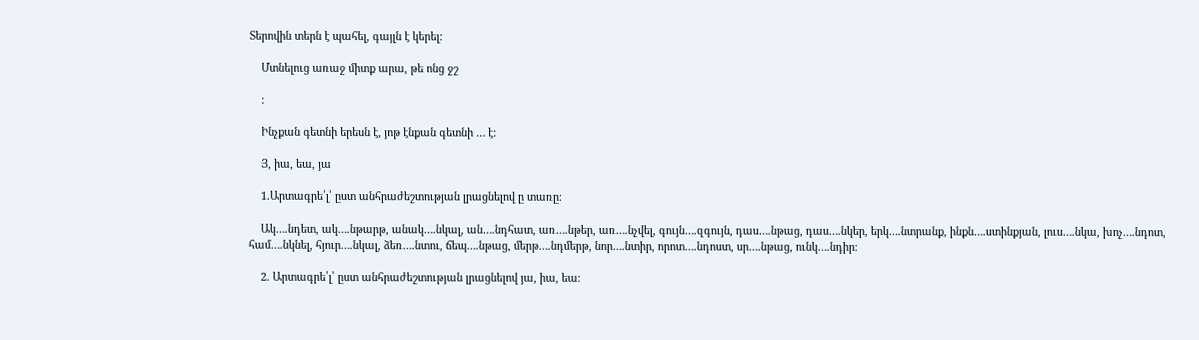Տերովին տերն է պահել, գայլն է կերել:

    Մտնելուց առաջ միտք արա, թե ոնց ջշ

    :

    Ինչքան գետնի երեսն է, յոթ էնքան գետնի … է:

    Յ, իա, եա, յա

    1.Արտագրե՛լ՝ ըստ անհրաժեշտության լրացնելով ը տառը։

    Ակ….նդետ, ակ….նթարթ, անակ….նկալ, ան….նդհատ, առ….նթեր, առ….նչվել, գույն….զգույն, դաս….նթաց, դաս….նկեր, երկ….նտրանք, ինքն….ստինքյան, լուս….նկա, խոչ….նդոտ, համ….նկնել, հյուր….նկալ, ձեռ….նտու, ճեպ….նթաց, մերթ….նդմերթ, նոր….նտիր, որոտ….նդոստ, սր….նթաց, ունկ….նդիր։

    2. Արտագրե՛լ՝ ըստ անհրաժեշտության լրացնելով յա, իա, եա։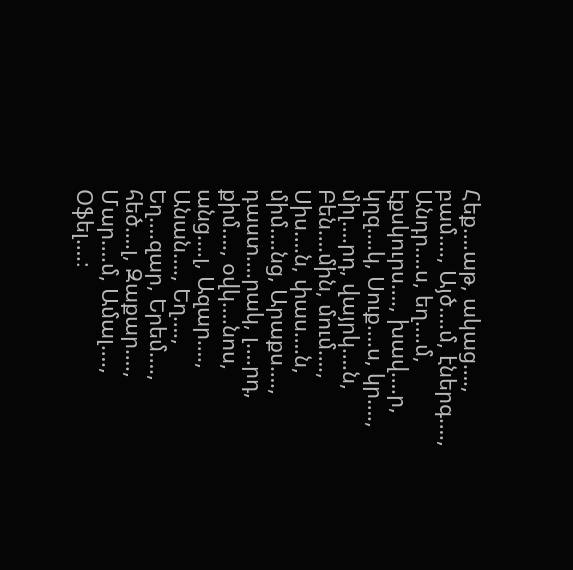Հեք….աթ, ակաց…., բամ…., Այծ….մ, էներգ…., Անդր….ս, եղ….մ, էքսկուրս…., խավ….ր, կղզ….կ, Սուք….ս, կր…., միլ….րդ, վայրկ….ն, Բեն….մին, մում…., Սիս….ն, փաս….ն, միմ….նց, Արաքս…., դաստ….րակ, լ….րդ, քիմ…., օվկ….նոս, անց….լ, Ազար…., Անան…., Եղ…., Եղ….զար, Երեմ…., հեծ….լ, Զաքար…., Մար….մ, Ամալ…., Օֆել….։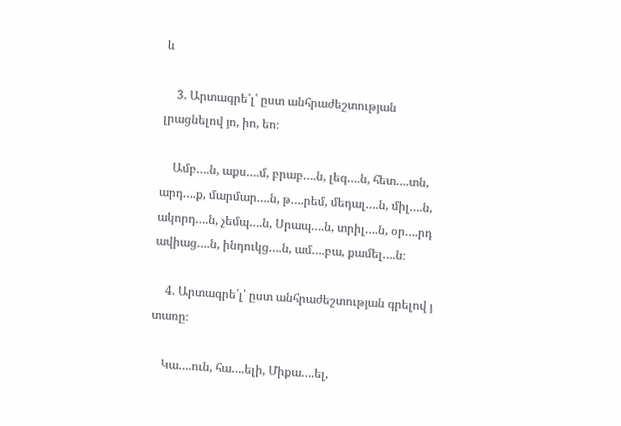և

    3. Արտագրե՛լ՝ ըստ անհրաժեշտության լրացնելով յո, իո, եո։

    Ամբ….ն, աքս….մ, բրաբ….ն, լեգ….ն, հետ….տն, արդ….ք, մարմար….ն, թ….րեմ, մեդալ….ն, միլ….ն, ակորդ….ն, չեմպ….ն, Սրապ….ն, տրիլ….ն, օր….րդ ավիաց….ն, ինդուկց….ն, ամ….բա, քամել….ն։

    4. Արտագրե՛լ՝ ըստ անհրաժեշտության գրելով յ տառը։

    Կա….ուն, հա….ելի, Միքա….ել,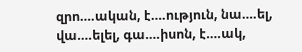զրո….ական, է….ություն, նա….ել, վա….ելել, գա….իսոն, է….ակ,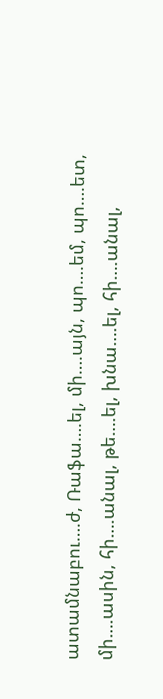ատամնաբու….ժ, Ռաֆա….ել, մի….այն, պո….եմ, պո….ետ, մի….ասին, հի….անալ, թե….ել, խնա….ել, հի….անալ,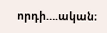որդի….ական։